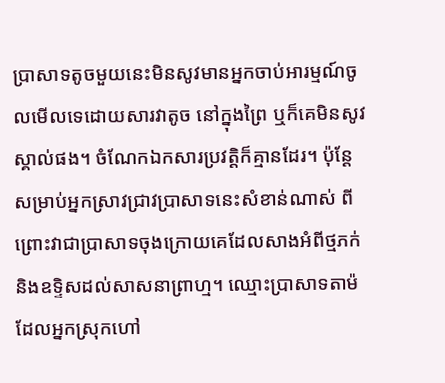ប្រាសាទតូចមួយនេះមិនសូវមានអ្នកចាប់អារម្មណ៍ចូលមើលទេដោយសារវាតូច នៅក្នុងព្រៃ ឬក៏គេមិនសូវស្គាល់ផង។ ចំណែកឯកសារប្រវត្តិក៏គ្មានដែរ។ ប៉ុន្តែសម្រាប់អ្នកស្រាវជ្រាវប្រាសាទនេះសំខាន់ណាស់ ពីព្រោះវាជាប្រាសាទចុងក្រោយគេដែលសាងអំពីថ្មភក់ និងឧទ្ទិសដល់សាសនាព្រាហ្ម។ ឈ្មោះប្រាសាទតាម៉ ដែលអ្នកស្រុកហៅ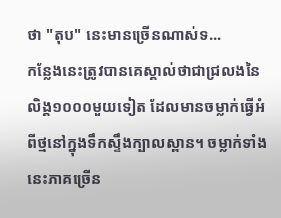ថា "តុប" នេះមានច្រើនណាស់ទ...
កន្លែងនេះត្រូវបានគេស្គាល់ថាជាជ្រលងនៃលិង្គ១០០០មួយទៀត ដែលមានចម្លាក់ធ្វើអំពីថ្មនៅក្នុងទឹកស្ទឹងក្បាលស្ពាន។ ចម្លាក់ទាំងនេះភាគច្រើន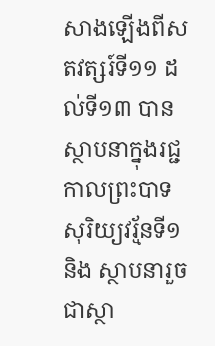សាងឡើងពីសតវត្សរ៍ទី១១ ដល់ទី១៣ បានស្ថាបនាក្នុងរជ្ជកាលព្រះបាទសុរិយ្យវរ្ម័នទី១ និង ស្ថាបនារួចជាស្ថា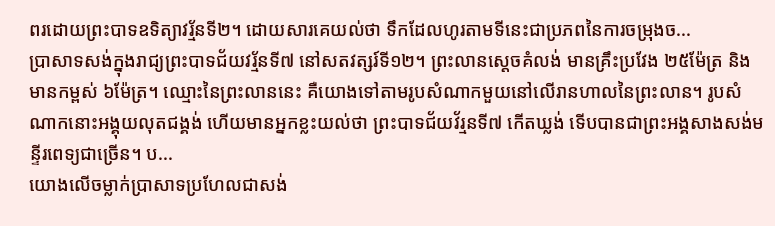ពរដោយព្រះបាទឧទិត្យាវរ្ម័នទី២។ ដោយសារគេយល់ថា ទឹកដែលហូរតាមទីនេះជាប្រភពនៃការចម្រុងច...
ប្រាសាទសង់ក្នុងរាជ្យព្រះបាទជ័យវរ្ម័នទី៧ នៅសតវត្សរ៍ទី១២។ ព្រះលានស្ដេចគំលង់ មានគ្រឹះប្រវែង ២៥ម៉ែត្រ និង មានកម្ពស់ ៦ម៉ែត្រ។ ឈ្មោះនៃព្រះលាននេះ គឺយោងទៅតាមរូបសំណាកមួយនៅលើរានហាលនៃព្រះលាន។ រូបសំណាកនោះអង្គុយលុតជង្គង់ ហើយមានអ្នកខ្លះយល់ថា ព្រះបាទជ័យវ័រ្មនទី៧ កើតឃ្លង់ ទើបបានជាព្រះអង្គសាងសង់មន្ទីរពេទ្យជាច្រើន។ ប...
យោងលើចម្លាក់ប្រាសាទប្រហែលជាសង់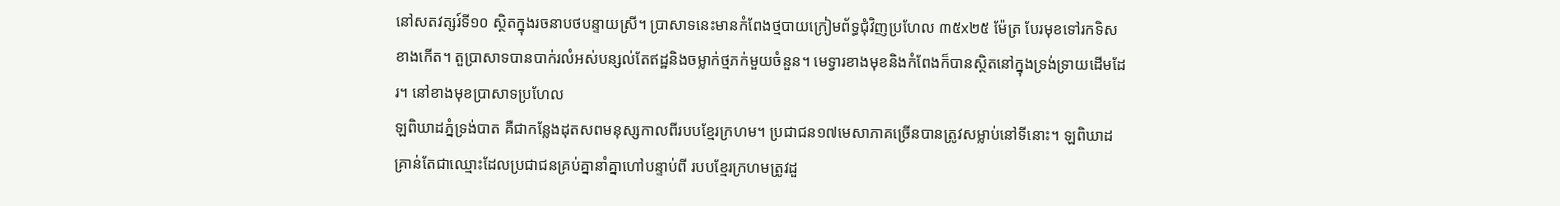នៅសតវត្សរ៍ទី១០ ស្ថិតក្នុងរចនាបថបន្ទាយស្រី។ ប្រាសាទនេះមានកំពែងថ្មបាយក្រៀមព័ទ្ធជុំវិញប្រហែល ៣៥x២៥ ម៉ែត្រ បែរមុខទៅរកទិសខាងកើត។ តួប្រាសាទបានបាក់រលំអស់បន្សល់តែឥដ្ឋនិងចម្លាក់ថ្មភក់មួយចំនួន។ មេទ្វារខាងមុខនិងកំពែងក៏បានស្ថិតនៅក្នុងទ្រង់ទ្រាយដើមដែរ។ នៅខាងមុខប្រាសាទប្រហែល
ឡពិឃាដភ្នំទ្រង់បាត គឺជាកន្លែងដុតសពមនុស្សកាលពីរបបខ្មែរក្រហម។ ប្រជាជន១៧មេសាភាគច្រើនបានត្រូវសម្លាប់នៅទីនោះ។ ឡពិឃាដ គ្រាន់តែជាឈ្មោះដែលប្រជាជនគ្រប់គ្នានាំគ្នាហៅបន្ទាប់ពី របបខ្មែរក្រហមត្រូវដួ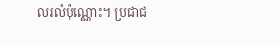លរលំប៉ុណ្ណោះ។ ប្រជាជ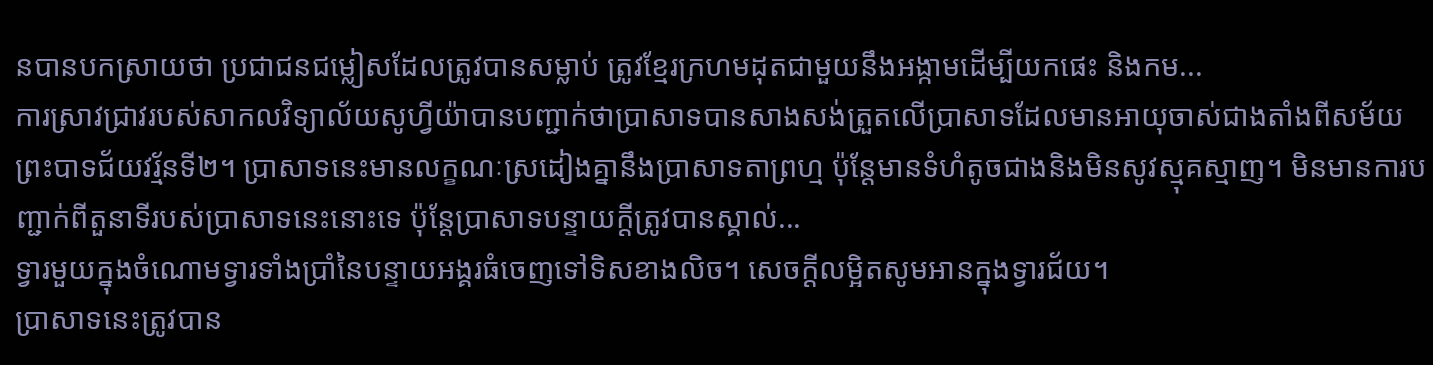នបានបកស្រាយថា ប្រជាជនជម្លៀសដែលត្រូវបានសម្លាប់ ត្រូវខ្មែរក្រហមដុតជាមួយនឹងអង្កាមដើម្បីយកផេះ និងកម...
ការស្រាវជ្រាវរបស់សាកលវិទ្យាល័យសូហ្វីយ៉ាបានបញ្ជាក់ថាប្រាសាទបានសាងសង់ត្រួតលើប្រាសាទដែលមានអាយុចាស់ជាងតាំងពីសម័យព្រះបាទជ័យវរ្ម័នទី២។ ប្រាសាទនេះមានលក្ខណៈស្រដៀងគ្នានឹងប្រាសាទតាព្រហ្ម ប៉ុន្តែមានទំហំតូចជាងនិងមិនសូវស្មុគស្មាញ។ មិនមានការបញ្ជាក់ពីតួនាទីរបស់ប្រាសាទនេះនោះទេ ប៉ុន្តែប្រាសាទបន្ទាយក្ដីត្រូវបានស្គាល់...
ទ្វារមួយក្នុងចំណោមទ្វារទាំងប្រាំនៃបន្ទាយអង្គរធំចេញទៅទិសខាងលិច។ សេចក្ដីលម្អិតសូមអានក្នុងទ្វារជ័យ។
ប្រាសាទនេះត្រូវបាន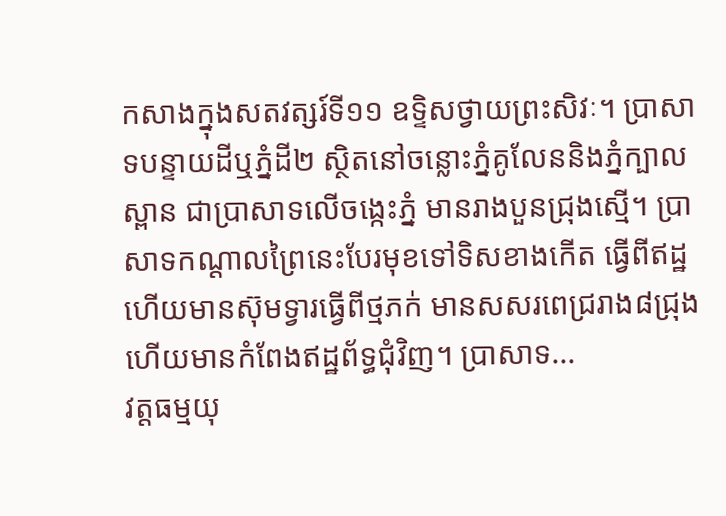កសាងក្នុងសតវត្សរ៍ទី១១ ឧទ្ទិសថ្វាយព្រះសិវៈ។ ប្រាសាទបន្ទាយដីឬភ្នំដី២ ស្ថិតនៅចន្លោះភ្នំគូលែននិងភ្នំក្បាលស្ពាន ជាប្រាសាទលើចង្កេះភ្នំ មានរាងបួនជ្រុងស្មើ។ ប្រាសាទកណ្ដាលព្រៃនេះបែរមុខទៅទិសខាងកើត ធ្វើពីឥដ្ឋ ហើយមានស៊ុមទ្វារធ្វើពីថ្មភក់ មានសសរពេជ្ររាង៨ជ្រុង ហើយមានកំពែងឥដ្ឋព័ទ្ធជុំវិញ។ ប្រាសាទ...
វត្តធម្មយុ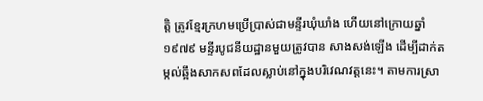ត្តិ ត្រូវខ្មែរក្រហមប្រើប្រាស់ជាមន្ទីរឃុំឃាំង ហើយនៅក្រោយឆ្នាំ១៩៧៩ មន្ទីរបូជនីយដ្ឋានមួយត្រូវបាន សាងសង់ឡើង ដើម្បីដាក់តម្កល់ឆ្អឹងសាកសពដែលស្លាប់នៅក្នុងបរិវេណវត្តនេះ។ តាមការស្រា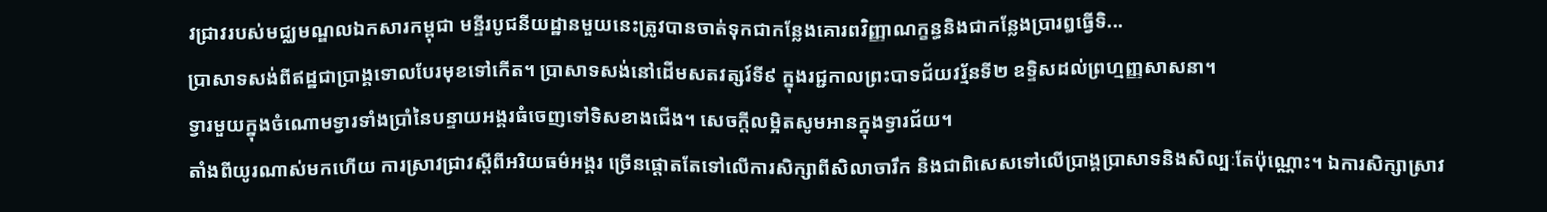វជ្រាវរបស់មជ្ឈមណ្ឌលឯកសារកម្ពុជា មន្ទីរបូជនីយដ្ឋានមួយនេះត្រូវបានចាត់ទុកជាកន្លែងគោរពវិញ្ញាណក្ខន្ធនិងជាកនែ្លងប្រារឰធ្វើទិ...
ប្រាសាទសង់ពីឥដ្ឋជាប្រាង្គទោលបែរមុខទៅកើត។ ប្រាសាទសង់នៅដើមសតវត្សរ៍ទី៩ ក្នុងរជ្ជកាលព្រះបាទជ័យវរ្ម័នទី២ ឧទ្ទិសដល់ព្រហ្មញ្ញសាសនា។
ទ្វារមួយក្នុងចំណោមទ្វារទាំងប្រាំនៃបន្ទាយអង្គរធំចេញទៅទិសខាងជើង។ សេចក្ដីលម្អិតសូមអានក្នុងទ្វារជ័យ។
តាំងពីយូរណាស់មកហើយ ការស្រាវជ្រាវស្តីពីអរិយធម៌អង្គរ ច្រើនផ្តោតតែទៅលើការសិក្សាពីសិលាចារឹក និងជាពិសេសទៅលើប្រាង្គប្រាសាទនិងសិល្បៈតែប៉ុណ្ណោះ។ ឯការសិក្សាស្រាវ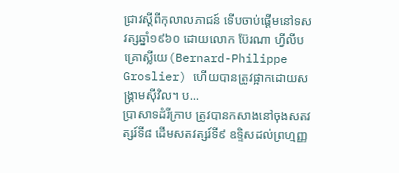ជ្រាវស្តីពីកុលាលភាជន៍ ទើបចាប់ផ្ដើមនៅទសវត្សឆ្នាំ១៩៦០ ដោយលោក ប៊ែរណា ហ្វីលីប គ្រោស្លីយេ(Bernard-Philippe Groslier) ហើយបានត្រូវផ្អាកដោយសង្គ្រាមស៊ីវិល។ ប...
ប្រាសាទដំរីក្រាប ត្រូវបានកសាងនៅចុងសតវត្សរ៍ទី៨ ដើមសតវត្សរ៍ទី៩ ឧទ្ទិសដល់ព្រហ្មញ្ញ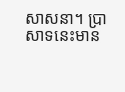សាសនា។ ប្រាសាទនេះមាន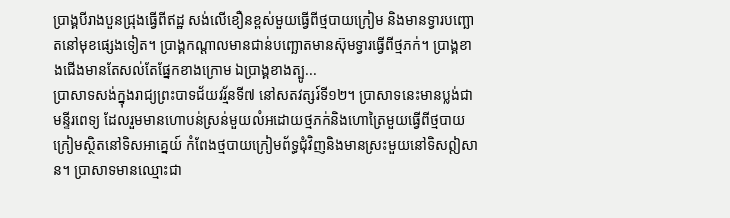ប្រាង្គបីរាងបួនជ្រុងធ្វើពីឥដ្ឋ សង់លើខឿនខ្ពស់មួយធ្វើពីថ្មបាយក្រៀម និងមានទ្វារបញ្ឆោតនៅមុខផ្សេងទៀត។ ប្រាង្គកណ្ដាលមានជាន់បញ្ឆោតមានស៊ុមទ្វារធ្វើពីថ្មភក់។ ប្រាង្គខាងជើងមានតែសល់តែផ្នែកខាងក្រោម ឯប្រាង្គខាងត្បូ...
ប្រាសាទសង់ក្នុងរាជ្យព្រះបាទជ័យវរ្ម័នទី៧ នៅសតវត្សរ៍ទី១២។ ប្រាសាទនេះមានប្លង់ជាមន្ទីរពេទ្យ ដែលរួមមានហោបន់ស្រន់មួយលំអដោយថ្មភក់និងហោត្រៃមួយធ្វើពីថ្មបាយក្រៀមស្ថិតនៅទិសអាគ្នេយ៍ កំពែងថ្មបាយក្រៀមព័ទ្ធជុំវិញនិងមានស្រះមួយនៅទិសឦសាន។ ប្រាសាទមានឈ្មោះជា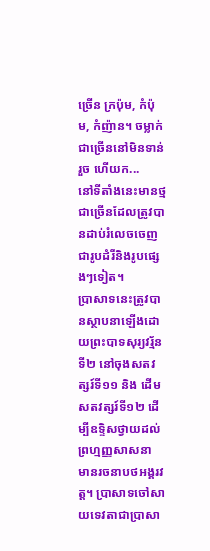ច្រើន ក្រប៉ុម, កំប៉ុម, កំញ៉ាន។ ចម្លាក់ជាច្រើននៅមិនទាន់រួច ហើយក...
នៅទីតាំងនេះមានថ្មជាច្រើនដែលត្រូវបានដាប់រំលេចចេញជារូបដំរីនិងរូបផ្សេងៗទៀត។
ប្រាសាទនេះត្រូវបានស្ថាបនាឡើងដោយព្រះបាទសុរ្យវរ្ម័នទី២ នៅចុងសតវត្សរ៍ទី១១ និង ដើមសតវត្សរ៍ទី១២ ដើម្បីឧទ្ទិសថ្វាយដល់ព្រហ្មញ្ញសាសនា មានរចនាបថអង្គរវត្ត។ ប្រាសាទចៅសាយទេវតាជាប្រាសា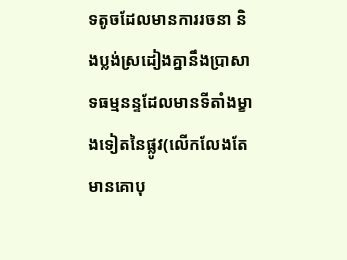ទតូចដែលមានការរចនា និងប្លង់ស្រដៀងគ្នានឹងប្រាសាទធម្មនន្ទដែលមានទីតាំងម្ខាងទៀតនៃផ្លូវ(លើកលែងតែមានគោបុ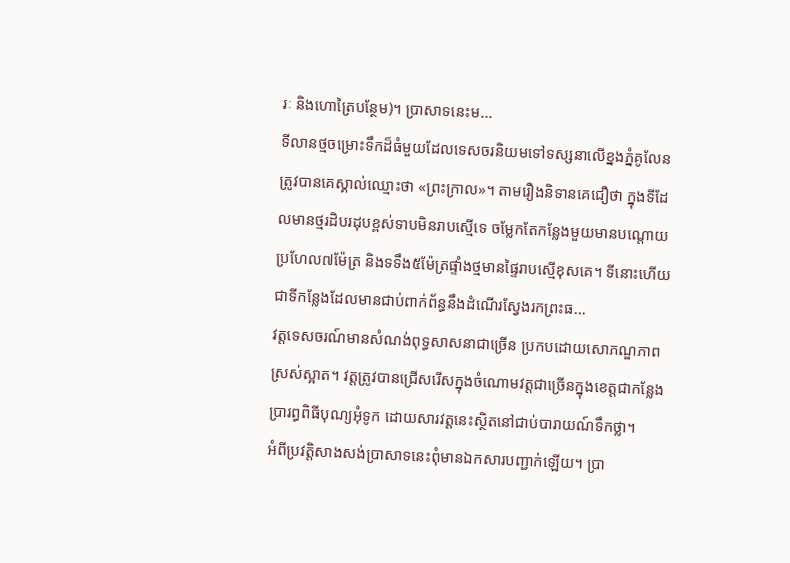រៈ និងហោត្រៃបន្ថែម)។ ប្រាសាទនេះម...
ទីលានថ្មចម្រោះទឹកដ៏ធំមួយដែលទេសចរនិយមទៅទស្សនាលើខ្នងភ្នំគូលែនត្រូវបានគេស្គាល់ឈ្មោះថា «ព្រះក្រាល»។ តាមរឿងនិទានគេជឿថា ក្នុងទីដែលមានថ្មរដិបរដុបខ្ពស់ទាបមិនរាបស្មើទេ ចម្លែកតែកន្លែងមួយមានបណ្តោយប្រហែល៧ម៉ែត្រ និងទទឹង៥ម៉ែត្រផ្ទាំងថ្មមានផ្ទៃរាបស្មើខុសគេ។ ទីនោះហើយជាទីកន្លែងដែលមានជាប់ពាក់ព័ន្ធនឹងដំណើរស្វែងរកព្រះធ...
វត្តទេសចរណ៍មានសំណង់ពុទ្ធសាសនាជាច្រើន ប្រកបដោយសោភណ្ឌភាពស្រស់ស្អាត។ វត្តត្រូវបានជ្រើសរើសក្នុងចំណោមវត្តជាច្រើនក្នុងខេត្តជាកន្លែងប្រារព្ធពិធីបុណ្យអុំទូក ដោយសារវត្តនេះស្ថិតនៅជាប់បារាយណ៍ទឹកថ្លា។
អំពីប្រវត្តិសាងសង់ប្រាសាទនេះពុំមានឯកសារបញ្ជាក់ឡើយ។ ប្រា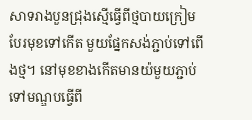សាទរាងបួនជ្រុងស្មើធ្វើពីថ្មបាយក្រៀមបែរមុខទៅកើត មួយផ្នែកសង់ភ្ជាប់ទៅពើងថ្ម។ នៅមុខខាងកើតមានយ៉មួយភ្ជាប់ ទៅមណ្ឌបធ្វើពី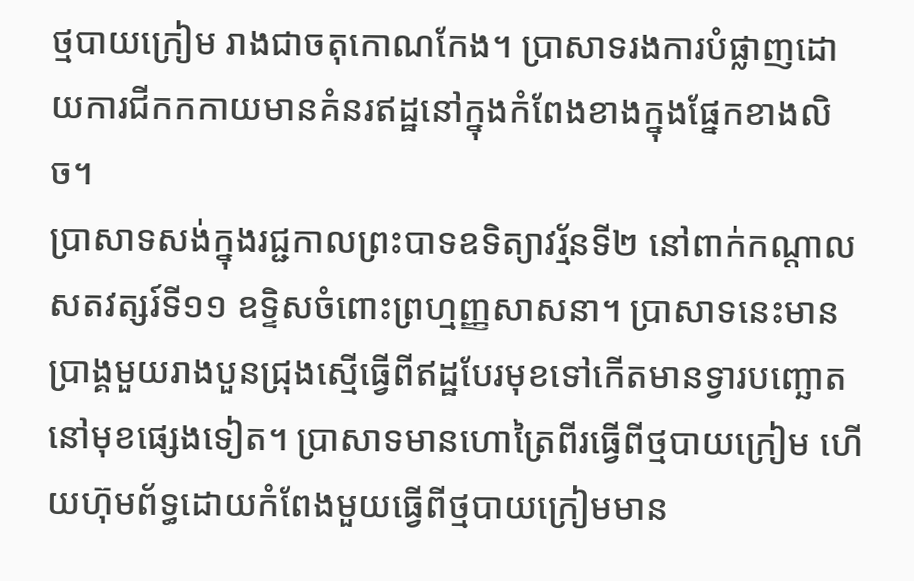ថ្មបាយក្រៀម រាងជាចតុកោណកែង។ ប្រាសាទរងការបំផ្លាញដោយការជីកកកាយមានគំនរឥដ្ឋនៅក្នុងកំពែងខាងក្នុងផ្នែកខាងលិច។
ប្រាសាទសង់ក្នុងរជ្ជកាលព្រះបាទឧទិត្យាវរ្ម័នទី២ នៅពាក់កណ្ដាលសតវត្សរ៍ទី១១ ឧទ្ទិសចំពោះព្រហ្មញ្ញសាសនា។ ប្រាសាទនេះមានប្រាង្គមួយរាងបួនជ្រុងស្មើធ្វើពីឥដ្ឋបែរមុខទៅកើតមានទ្វារបញ្ឆោតនៅមុខផ្សេងទៀត។ ប្រាសាទមានហោត្រៃពីរធ្វើពីថ្មបាយក្រៀម ហើយហ៊ុមព័ទ្ធដោយកំពែងមួយធ្វើពីថ្មបាយក្រៀមមាន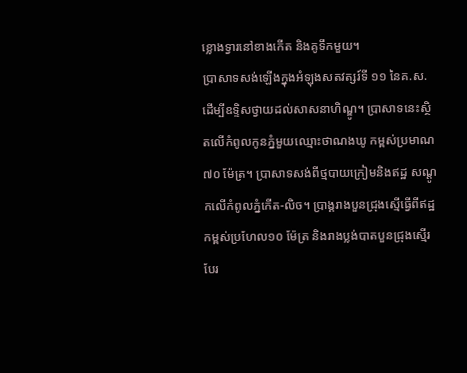ខ្លោងទ្វារនៅខាងកើត និងគូទឹកមួយ។
ប្រាសាទសង់ឡើងក្នុងអំឡុងសតវត្សរ៍ទី ១១ នៃគ.ស. ដើម្បីឧទ្ទិសថ្វាយដល់សាសនាហិណ្ឌូ។ ប្រាសាទនេះស្ថិតលើកំពូលកូនភ្នំមួយឈ្មោះថាណងឃូ កម្ពស់ប្រមាណ ៧០ ម៉ែត្រ។ ប្រាសាទសង់ពីថ្មបាយក្រៀមនិងឥដ្ឋ សណ្តូកលើកំពូលភ្នំកើត-លិច។ ប្រាង្គរាងបួនជ្រុងស្មើធ្វើពីឥដ្ឋកម្ពស់ប្រហែល១០ ម៉ែត្រ និងរាងប្លង់បាតបួនជ្រុងស្មើរ បែរ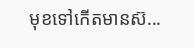មុខទៅកើតមានស៊...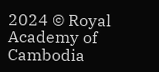2024 © Royal Academy of Cambodia